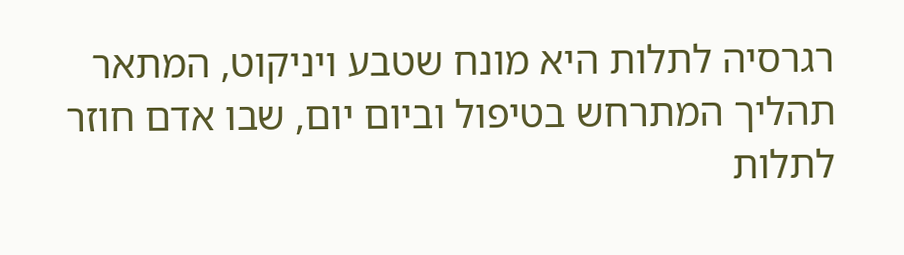רגרסיה לתלות היא מונח שטבע ויניקוט, המתאר תהליך המתרחש בטיפול וביום יום, שבו אדם חוזר לתלות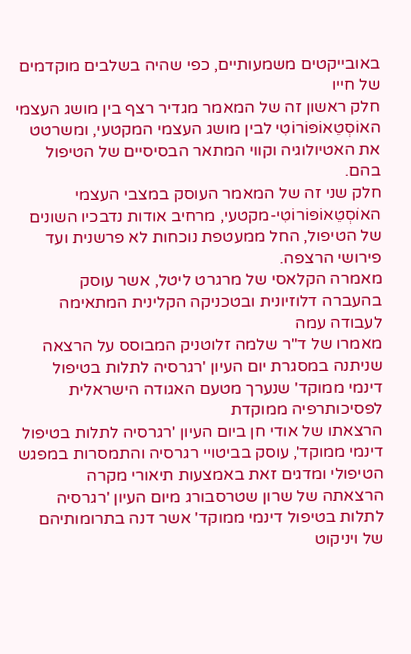באובייקטים משמעותיים, כפי שהיה בשלבים מוקדמים של חייו
חלק ראשון זה של המאמר מגדיר רצף בין מושג העצמי האוֹסְטֵאוֹפּוֹרוֹטִי לבין מושג העצמי המקטעי, ומשרטט את האטיולוגיה וקווי המתאר הבסיסיים של הטיפול בהם.
חלק שני זה של המאמר העוסק במצבי העצמי האוֹסְטֵאוֹפּוֹרוֹטִי-מקטעי, מרחיב אודות נדבכיו השונים של הטיפול, החל ממעטפת נוכחות לא פרשנית ועד פירושי הרצפה.
מאמרה הקלאסי של מרגרט ליטל, אשר עוסק בהעברה דלוזיונית ובטכניקה הקלינית המתאימה לעבודה עמה
מאמרו של ד"ר שלמה זלוטניק המבוסס על הרצאה שניתנה במסגרת יום העיון 'רגרסיה לתלות בטיפול דינמי ממוקד' שנערך מטעם האגודה הישראלית לפסיכותרפיה ממוקדת
הרצאתו של אודי חן ביום העיון 'רגרסיה לתלות בטיפול דינמי ממוקד', עוסק בביטויי רגרסיה והתמסרות במפגש הטיפולי ומדגים זאת באמצעות תיאורי מקרה
הרצאתה של שרון שטרסבורג מיום העיון 'רגרסיה לתלות בטיפול דינמי ממוקד' אשר דנה בתרומותיהם של ויניקוט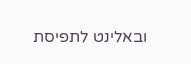ובאלינט לתפיסת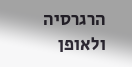הרגרסיה ולאופן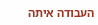העבודה איתה